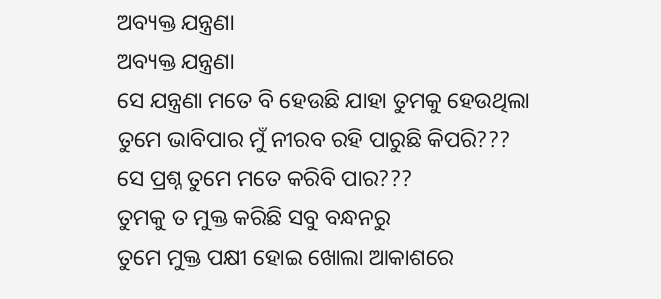ଅବ୍ୟକ୍ତ ଯନ୍ତ୍ରଣା
ଅବ୍ୟକ୍ତ ଯନ୍ତ୍ରଣା
ସେ ଯନ୍ତ୍ରଣା ମତେ ବି ହେଉଛି ଯାହା ତୁମକୁ ହେଉଥିଲା
ତୁମେ ଭାବିପାର ମୁଁ ନୀରବ ରହି ପାରୁଛି କିପରି???
ସେ ପ୍ରଶ୍ନ ତୁମେ ମତେ କରିବି ପାର???
ତୁମକୁ ତ ମୁକ୍ତ କରିଛି ସବୁ ବନ୍ଧନରୁ
ତୁମେ ମୁକ୍ତ ପକ୍ଷୀ ହୋଇ ଖୋଲା ଆକାଶରେ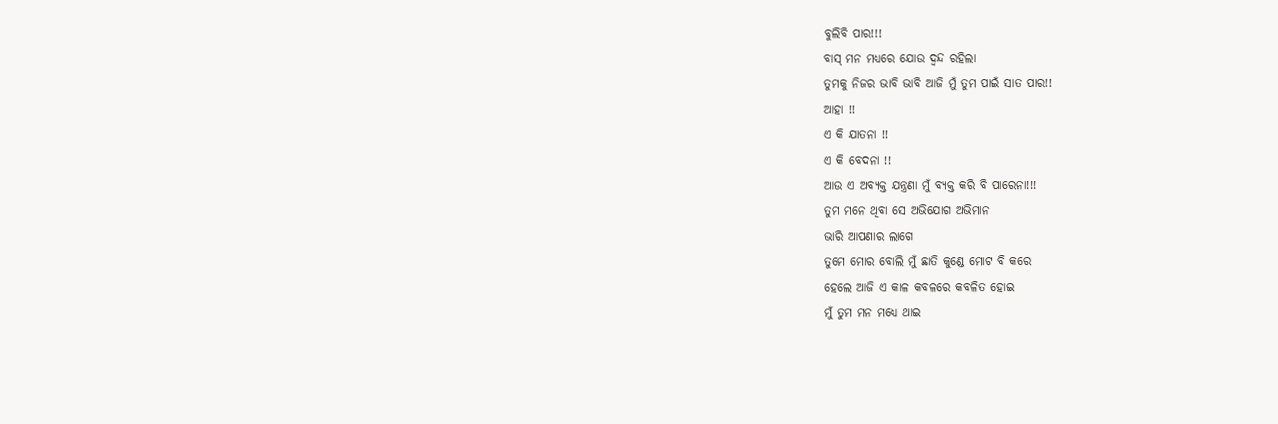ବୁଲିବି ପାର!!!
ବାସ୍ ମନ ମଧ୍ୟରେ ଯୋଉ ଦ୍ଵନ୍ଦ ରହିଲା
ତୁମକୁ ନିଜର ଭାବି ଭାବି ଆଜି ମୁଁ ତୁମ ପାଇଁ ସାତ ପାର!!
ଆହା !!
ଏ କି ଯାତନା !!
ଏ କି ବେଦନା !!
ଆଉ ଏ ଅବ୍ୟକ୍ତ ଯନ୍ତ୍ରଣା ମୁଁ ବ୍ୟକ୍ତ କରି ବି ପାରେନା!!!
ତୁମ ମନେ ଥିବା ସେ ଅଭିଯୋଗ ଅଭିମାନ
ଭାରି ଆପଣାର ଲାଗେ
ତୁମେ ମୋର ବୋଲି ମୁଁ ଛାତି କୁଣ୍ଡେ ମୋଟ ବି କରେ
ହେଲେ ଆଜି ଏ କାଳ କବଳରେ କବଳିତ ହୋଇ
ମୁଁ ତୁମ ମନ ମଧ୍ୟେ ଥାଇ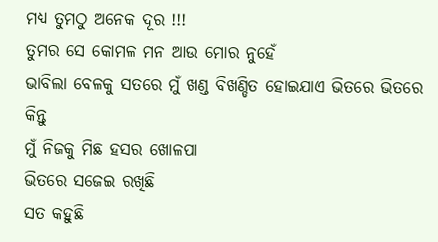ମଧ୍ୟ ତୁମଠୁ ଅନେକ ଦୂର !!!
ତୁମର ସେ କୋମଳ ମନ ଆଉ ମୋର ନୁହେଁ
ଭାବିଲା ବେଳକୁ ସତରେ ମୁଁ ଖଣ୍ଡ ବିଖଣ୍ଡିତ ହୋଇଯାଏ ଭିତରେ ଭିତରେ
କିନ୍ତୁ
ମୁଁ ନିଜକୁ ମିଛ ହସର ଖୋଳପା
ଭିତରେ ସଜେଇ ରଖିଛି
ସତ କହୁଛି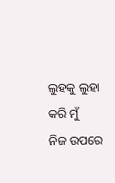ଲୁହକୁ ଲୁହା କରି ମୁଁ
ନିଜ ଉପରେ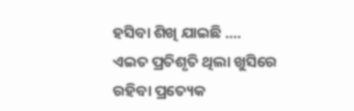ହସିବା ଶିଖି ଯାଇଛି ....
ଏଇତ ପ୍ରତିଶୃତି ଥିଲା ଖୁସିରେ
ରହିବା ପ୍ରତ୍ୟେକ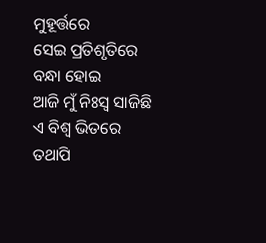ମୁହୂର୍ତ୍ତରେ
ସେଇ ପ୍ରତିଶୃତିରେ ବନ୍ଧା ହୋଇ
ଆଜି ମୁଁ ନିଃସ୍ୱ ସାଜିଛି ଏ ବିଶ୍ଵ ଭିତରେ
ତଥାପି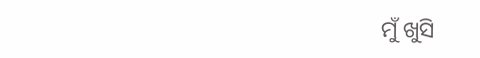ମୁଁ ଖୁସି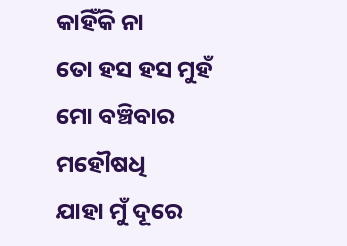କାହିଁକି ନା
ତୋ ହସ ହସ ମୁହଁ ମୋ ବଞ୍ଚିବାର ମହୌଷଧି
ଯାହା ମୁଁ ଦୂରେ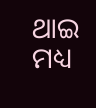ଥାଇ ମଧ୍ୟ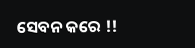ସେବନ କରେ !!